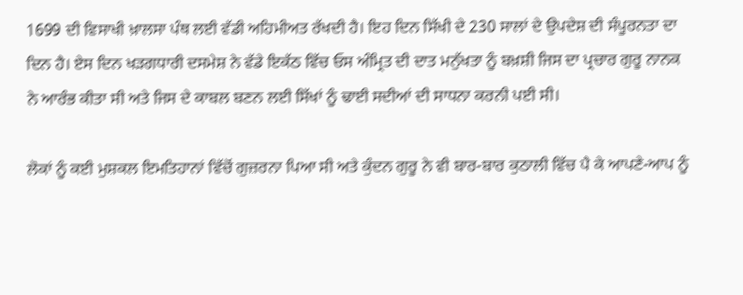1699 ਦੀ ਵਿਸਾਖੀ ਖ਼ਾਲਸਾ ਪੰਥ ਲਈ ਵੱਡੀ ਅਹਿਮੀਅਤ ਰੱਖਦੀ ਹੈ। ਇਹ ਦਿਨ ਸਿੱਖੀ ਦੇ 230 ਸਾਲਾਂ ਦੇ ਉਪਦੇਸ਼ ਦੀ ਸੰਪੂਰਨਤਾ ਦਾ ਦਿਨ ਹੈ। ਏਸ ਦਿਨ ਖੜਗਧਾਰੀ ਦਸਮੇਸ਼ ਨੇ ਵੱਡੇ ਇਕੱਠ ਵਿੱਚ ਓਸ ਅੰਮ੍ਰਿਤ ਦੀ ਦਾਤ ਮਨੁੱਖਤਾ ਨੂੰ ਬਖ਼ਸ਼ੀ ਜਿਸ ਦਾ ਪ੍ਰਚਾਰ ਗੁਰੂ ਨਾਨਕ ਨੇ ਆਰੰਭ ਕੀਤਾ ਸੀ ਅਤੇ ਜਿਸ ਦੇ ਕਾਬਲ ਬਣਨ ਲਈ ਸਿੱਖਾਂ ਨੂੰ ਢਾਈ ਸਦੀਆਂ ਦੀ ਸਾਧਨਾ ਕਰਨੀ ਪਈ ਸੀ।

ਲੋਕਾਂ ਨੂੰ ਕਈ ਮੁਸ਼ਕਲ ਇਮਤਿਹਾਨਾਂ ਵਿੱਚੋਂ ਗੁਜ਼ਰਨਾ ਪਿਆ ਸੀ ਅਤੇ ਕੁੰਦਨ ਗੁਰੂ ਨੇ ਵੀ ਬਾਰ-ਬਾਰ ਕੁਠਾਲੀ ਵਿੱਚ ਪੈ ਕੇ ਆਪਣੇ-ਆਪ ਨੂੰ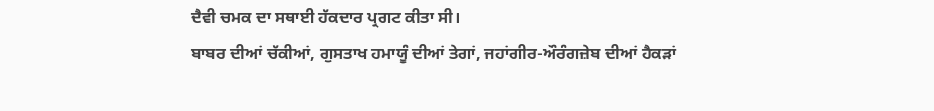ਦੈਵੀ ਚਮਕ ਦਾ ਸਥਾਈ ਹੱਕਦਾਰ ਪ੍ਰਗਟ ਕੀਤਾ ਸੀ।
ਬਾਬਰ ਦੀਆਂ ਚੱਕੀਆਂ, ਗੁਸਤਾਖ ਹਮਾਯੂੰ ਦੀਆਂ ਤੇਗਾਂ, ਜਹਾਂਗੀਰ-ਔਰੰਗਜ਼ੇਬ ਦੀਆਂ ਹੈਕੜਾਂ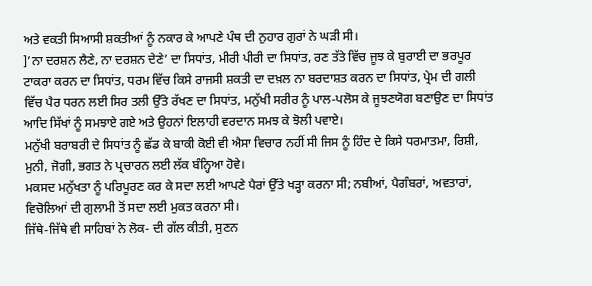ਅਤੇ ਵਕਤੀ ਸਿਆਸੀ ਸ਼ਕਤੀਆਂ ਨੂੰ ਨਕਾਰ ਕੇ ਆਪਣੇ ਪੰਥ ਦੀ ਨੁਹਾਰ ਗੁਰਾਂ ਨੇ ਘੜੀ ਸੀ।
]’ਨਾ ਦਰਸ਼ਨ ਲੈਣੇ, ਨਾ ਦਰਸ਼ਨ ਦੇਣੇ’ ਦਾ ਸਿਧਾਂਤ, ਮੀਰੀ ਪੀਰੀ ਦਾ ਸਿਧਾਂਤ, ਰਣ ਤੱਤੇ ਵਿੱਚ ਜੂਝ ਕੇ ਬੁਰਾਈ ਦਾ ਭਰਪੂਰ ਟਾਕਰਾ ਕਰਨ ਦਾ ਸਿਧਾਂਤ, ਧਰਮ ਵਿੱਚ ਕਿਸੇ ਰਾਜਸੀ ਸ਼ਕਤੀ ਦਾ ਦਖ਼ਲ ਨਾ ਬਰਦਾਸ਼ਤ ਕਰਨ ਦਾ ਸਿਧਾਂਤ, ਪ੍ਰੇਮ ਦੀ ਗਲੀ ਵਿੱਚ ਪੈਰ ਧਰਨ ਲਈ ਸਿਰ ਤਲੀ ਉੱਤੇ ਰੱਖਣ ਦਾ ਸਿਧਾਂਤ, ਮਨੁੱਖੀ ਸਰੀਰ ਨੂੰ ਪਾਲ-ਪਲੋਸ ਕੇ ਜੂਝਣਯੋਗ ਬਣਾਉਣ ਦਾ ਸਿਧਾਂਤ ਆਦਿ ਸਿੱਖਾਂ ਨੂੰ ਸਮਝਾਏ ਗਏ ਅਤੇ ਉਹਨਾਂ ਇਲਾਹੀ ਵਰਦਾਨ ਸਮਝ ਕੇ ਝੋਲੀ ਪਵਾਏ।
ਮਨੁੱਖੀ ਬਰਾਬਰੀ ਦੇ ਸਿਧਾਂਤ ਨੂੰ ਛੱਡ ਕੇ ਬਾਕੀ ਕੋਈ ਵੀ ਐਸਾ ਵਿਚਾਰ ਨਹੀਂ ਸੀ ਜਿਸ ਨੂੰ ਹਿੰਦ ਦੇ ਕਿਸੇ ਧਰਮਾਤਮਾ, ਰਿਸ਼ੀ, ਮੁਨੀ, ਜੋਗੀ, ਭਗਤ ਨੇ ਪ੍ਰਚਾਰਨ ਲਈ ਲੱਕ ਬੰਨ੍ਹਿਆ ਹੋਵੇ।
ਮਕਸਦ ਮਨੁੱਖਤਾ ਨੂੰ ਪਰਿਪੂਰਣ ਕਰ ਕੇ ਸਦਾ ਲਈ ਆਪਣੇ ਪੈਰਾਂ ਉੱਤੇ ਖੜ੍ਹਾ ਕਰਨਾ ਸੀ; ਨਬੀਆਂ, ਪੈਗੰਬਰਾਂ, ਅਵਤਾਰਾਂ, ਵਿਚੋਲਿਆਂ ਦੀ ਗੁਲਾਮੀ ਤੋਂ ਸਦਾ ਲਈ ਮੁਕਤ ਕਰਨਾ ਸੀ।
ਜਿੱਥੇ-ਜਿੱਥੇ ਵੀ ਸਾਹਿਬਾਂ ਨੇ ਲੋਕ- ਦੀ ਗੱਲ ਕੀਤੀ, ਸੁਣਨ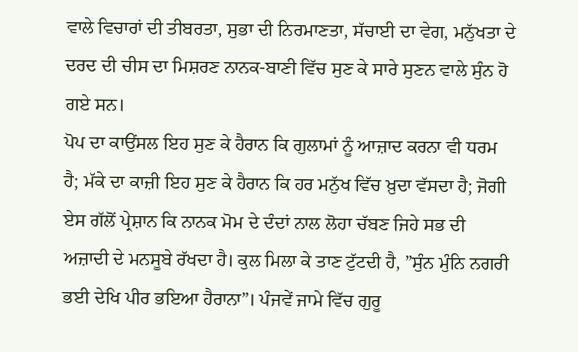ਵਾਲੇ ਵਿਚਾਰਾਂ ਦੀ ਤੀਬਰਤਾ, ਸੁਭਾ ਦੀ ਨਿਰਮਾਣਤਾ, ਸੱਚਾਈ ਦਾ ਵੇਗ, ਮਨੁੱਖਤਾ ਦੇ ਦਰਦ ਦੀ ਚੀਸ ਦਾ ਮਿਸ਼ਰਣ ਨਾਨਕ-ਬਾਣੀ ਵਿੱਚ ਸੁਣ ਕੇ ਸਾਰੇ ਸੁਣਨ ਵਾਲੇ ਸੁੰਨ ਹੋ ਗਏ ਸਨ।
ਪੋਪ ਦਾ ਕਾਉਂਸਲ ਇਹ ਸੁਣ ਕੇ ਹੈਰਾਨ ਕਿ ਗੁਲਾਮਾਂ ਨੂੰ ਆਜ਼ਾਦ ਕਰਨਾ ਵੀ ਧਰਮ ਹੈ; ਮੱਕੇ ਦਾ ਕਾਜ਼ੀ ਇਹ ਸੁਣ ਕੇ ਹੈਰਾਨ ਕਿ ਹਰ ਮਨੁੱਖ ਵਿੱਚ ਖ਼ੁਦਾ ਵੱਸਦਾ ਹੈ; ਜੋਗੀ ਏਸ ਗੱਲੋਂ ਪ੍ਰੇਸ਼ਾਨ ਕਿ ਨਾਨਕ ਮੋਮ ਦੇ ਦੰਦਾਂ ਨਾਲ ਲੋਹਾ ਚੱਬਣ ਜਿਹੇ ਸਭ ਦੀ ਅਜ਼ਾਦੀ ਦੇ ਮਨਸੂਬੇ ਰੱਖਦਾ ਹੈ। ਕੁਲ ਮਿਲਾ ਕੇ ਤਾਣ ਟੁੱਟਦੀ ਹੈ, ”ਸੁੰਨ ਮੁੰਨਿ ਨਗਰੀ ਭਈ ਦੇਖਿ ਪੀਰ ਭਇਆ ਹੈਰਾਨਾ”। ਪੰਜਵੇਂ ਜਾਮੇ ਵਿੱਚ ਗੁਰੂ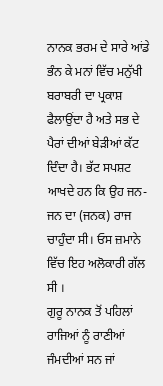ਨਾਨਕ ਭਰਮ ਦੇ ਸਾਰੇ ਆਂਡੇ ਭੰਨ ਕੇ ਮਨਾਂ ਵਿੱਚ ਮਨੁੱਖੀ ਬਰਾਬਰੀ ਦਾ ਪ੍ਰਕਾਸ਼ ਫੈਲਾਉਂਦਾ ਹੈ ਅਤੇ ਸਭ ਦੇ ਪੈਰਾਂ ਦੀਆਂ ਬੇੜੀਆਂ ਕੱਟ ਦਿੰਦਾ ਹੈ। ਭੱਟ ਸਪਸ਼ਟ ਆਖਦੇ ਹਨ ਕਿ ਉਹ ਜਨ-ਜਨ ਦਾ (ਜਨਕ) ਰਾਜ ਚਾਹੁੰਦਾ ਸੀ। ਓਸ ਜ਼ਮਾਨੇ ਵਿੱਚ ਇਹ ਅਲੋਕਾਰੀ ਗੱਲ ਸੀ ।
ਗੁਰੂ ਨਾਨਕ ਤੋਂ ਪਹਿਲਾਂ ਰਾਜਿਆਂ ਨੂੰ ਰਾਣੀਆਂ ਜੰਮਦੀਆਂ ਸਨ ਜਾਂ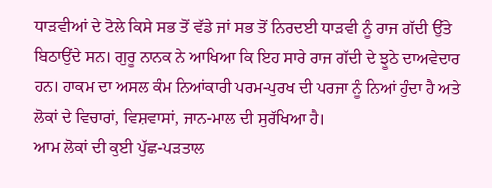ਧਾੜਵੀਆਂ ਦੇ ਟੋਲੇ ਕਿਸੇ ਸਭ ਤੋਂ ਵੱਡੇ ਜਾਂ ਸਭ ਤੋਂ ਨਿਰਦਈ ਧਾੜਵੀ ਨੂੰ ਰਾਜ ਗੱਦੀ ਉੱਤੇ ਬਿਠਾਉਂਦੇ ਸਨ। ਗੁਰੂ ਨਾਨਕ ਨੇ ਆਖਿਆ ਕਿ ਇਹ ਸਾਰੇ ਰਾਜ ਗੱਦੀ ਦੇ ਝੂਠੇ ਦਾਅਵੇਦਾਰ ਹਨ। ਹਾਕਮ ਦਾ ਅਸਲ ਕੰਮ ਨਿਆਂਕਾਰੀ ਪਰਮ-ਪੁਰਖ ਦੀ ਪਰਜਾ ਨੂੰ ਨਿਆਂ ਹੁੰਦਾ ਹੈ ਅਤੇ ਲੋਕਾਂ ਦੇ ਵਿਚਾਰਾਂ, ਵਿਸ਼ਵਾਸਾਂ, ਜਾਨ-ਮਾਲ ਦੀ ਸੁਰੱਖਿਆ ਹੈ।
ਆਮ ਲੋਕਾਂ ਦੀ ਕੁਈ ਪੁੱਛ-ਪੜਤਾਲ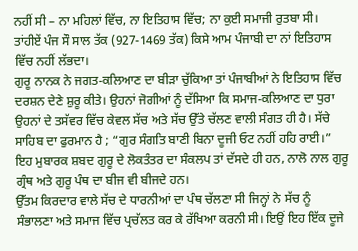ਨਹੀਂ ਸੀ – ਨਾ ਮਹਿਲਾਂ ਵਿੱਚ, ਨਾ ਇਤਿਹਾਸ ਵਿੱਚ; ਨਾ ਕੁਈ ਸਮਾਜੀ ਰੁਤਬਾ ਸੀ। ਤਾਂਹੀਏਂ ਪੰਜ ਸੌ ਸਾਲ ਤੱਕ (927-1469 ਤੱਕ) ਕਿਸੇ ਆਮ ਪੰਜਾਬੀ ਦਾ ਨਾਂ ਇਤਿਹਾਸ ਵਿੱਚ ਨਹੀਂ ਲੱਭਦਾ।
ਗੁਰੂ ਨਾਨਕ ਨੇ ਜਗਤ-ਕਲਿਆਣ ਦਾ ਬੀੜਾ ਚੁੱਕਿਆ ਤਾਂ ਪੰਜਾਬੀਆਂ ਨੇ ਇਤਿਹਾਸ ਵਿੱਚ ਦਰਸ਼ਨ ਦੇਣੇ ਸ਼ੁਰੂ ਕੀਤੇ। ਉਹਨਾਂ ਜੋਗੀਆਂ ਨੂੰ ਦੱਸਿਆ ਕਿ ਸਮਾਜ-ਕਲਿਆਣ ਦਾ ਧੁਰਾ ਉਹਨਾਂ ਦੇ ਤਸੱਵਰ ਵਿੱਚ ਕੇਵਲ ਸੱਚ ਅਤੇ ਸੱਚ ਉੱਤੇ ਚੱਲਣ ਵਾਲੀ ਸੰਗਤ ਹੀ ਹੈ। ਸੱਚੇ ਸਾਹਿਬ ਦਾ ਫੁਰਮਾਨ ਹੈ ; “ਗੁਰ ਸੰਗਤਿ ਬਾਣੀ ਬਿਨਾ ਦੂਜੀ ਓਟ ਨਹੀਂ ਹਹਿ ਰਾਈ।” ਇਹ ਮੁਬਾਰਕ ਸ਼ਬਦ ਗੁਰੂ ਦੇ ਲੋਕਤੰਤਰ ਦਾ ਸੰਕਲਪ ਤਾਂ ਦੱਸਦੇ ਹੀ ਹਨ, ਨਾਲੋ ਨਾਲ ਗੁਰੂ ਗ੍ਰੰਥ ਅਤੇ ਗੁਰੂ ਪੰਥ ਦਾ ਬੀਜ ਵੀ ਬੀਜਦੇ ਹਨ।
ਉੱਤਮ ਕਿਰਦਾਰ ਵਾਲੇ ਸੱਚ ਦੇ ਧਾਰਨੀਆਂ ਦਾ ਪੰਥ ਚੱਲਣਾ ਸੀ ਜਿਨ੍ਹਾਂ ਨੇ ਸੱਚ ਨੂੰ ਸੰਭਾਲਣਾ ਅਤੇ ਸਮਾਜ ਵਿੱਚ ਪ੍ਰਚੱਲਤ ਕਰ ਕੇ ਰੱਖਿਆ ਕਰਨੀ ਸੀ। ਇਉਂ ਇਹ ਇੱਕ ਦੂਜੇ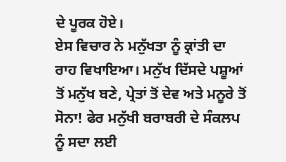ਦੇ ਪੂਰਕ ਹੋਏ।
ਏਸ ਵਿਚਾਰ ਨੇ ਮਨੁੱਖਤਾ ਨੂੰ ਕ੍ਰਾਂਤੀ ਦਾ ਰਾਹ ਵਿਖਾਇਆ। ਮਨੁੱਖ ਦਿੱਸਦੇ ਪਸ਼ੂਆਂ ਤੋਂ ਮਨੁੱਖ ਬਣੇ, ਪ੍ਰੇਤਾਂ ਤੋਂ ਦੇਵ ਅਤੇ ਮਨੂਰੇ ਤੋਂ ਸੋਨਾ! ਫੇਰ ਮਨੁੱਖੀ ਬਰਾਬਰੀ ਦੇ ਸੰਕਲਪ ਨੂੰ ਸਦਾ ਲਈ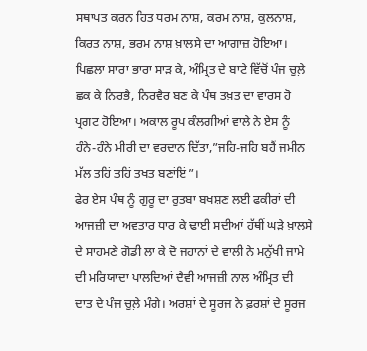ਸਥਾਪਤ ਕਰਨ ਹਿਤ ਧਰਮ ਨਾਸ਼, ਕਰਮ ਨਾਸ਼, ਕੁਲਨਾਸ਼, ਕਿਰਤ ਨਾਸ਼, ਭਰਮ ਨਾਸ਼ ਖ਼ਾਲਸੇ ਦਾ ਆਗਾਜ਼ ਹੋਇਆ। ਪਿਛਲਾ ਸਾਰਾ ਭਾਰਾ ਸਾੜ ਕੇ, ਅੰਮ੍ਰਿਤ ਦੇ ਬਾਟੇ ਵਿੱਚੋਂ ਪੰਜ ਚੁਲ਼ੇ ਛਕ ਕੇ ਨਿਰਭੈ, ਨਿਰਵੈਰ ਬਣ ਕੇ ਪੰਥ ਤਖ਼ਤ ਦਾ ਵਾਰਸ ਹੋ ਪ੍ਰਗਟ ਹੋਇਆ। ਅਕਾਲ ਰੂਪ ਕੰਲਗੀਆਂ ਵਾਲੇ ਨੇ ਏਸ ਨੂੰ ਹੰਨੇ-ਹੰਨੇ ਮੀਰੀ ਦਾ ਵਰਦਾਨ ਦਿੱਤਾ,”ਜਹਿ-ਜਹਿ ਬਹੈਂ ਜਮੀਨ ਮੱਲ ਤਹਿਂ ਤਹਿਂ ਤਖਤ ਬਣਾਂਇਂ”।
ਫੇਰ ਏਸ ਪੰਥ ਨੂੰ ਗੁਰੂ ਦਾ ਰੁਤਬਾ ਬਖਸ਼ਣ ਲਈ ਫਕੀਰਾਂ ਦੀ ਆਜਜ਼ੀ ਦਾ ਅਵਤਾਰ ਧਾਰ ਕੇ ਢਾਈ ਸਦੀਆਂ ਹੱਥੀਂ ਘੜੇ ਖ਼ਾਲਸੇ ਦੇ ਸਾਹਮਣੇ ਗੋਡੀ ਲਾ ਕੇ ਦੋ ਜਹਾਨਾਂ ਦੇ ਵਾਲੀ ਨੇ ਮਨੁੱਖੀ ਜਾਮੇ ਦੀ ਮਰਿਯਾਦਾ ਪਾਲਦਿਆਂ ਦੈਵੀ ਆਜਜ਼ੀ ਨਾਲ ਅੰਮ੍ਰਿਤ ਦੀ ਦਾਤ ਦੇ ਪੰਜ ਚੁਲ਼ੇ ਮੰਗੇ। ਅਰਸ਼ਾਂ ਦੇ ਸੂਰਜ ਨੇ ਫ਼ਰਸ਼ਾਂ ਦੇ ਸੂਰਜ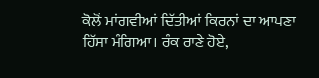ਕੋਲੋਂ ਮਾਂਗਵੀਆਂ ਦਿੱਤੀਆਂ ਕਿਰਨਾਂ ਦਾ ਆਪਣਾ ਹਿੱਸਾ ਮੰਗਿਆ। ਰੰਕ ਰਾਣੇ ਹੋਏ,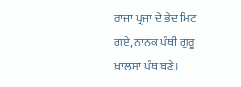ਰਾਜਾ ਪ੍ਰਜਾ ਦੇ ਭੇਦ ਮਿਟ ਗਏ, ਨਾਨਕ ਪੰਥੀ ਗੁਰੂ ਖ਼ਾਲਸਾ ਪੰਥ ਬਣੇ।